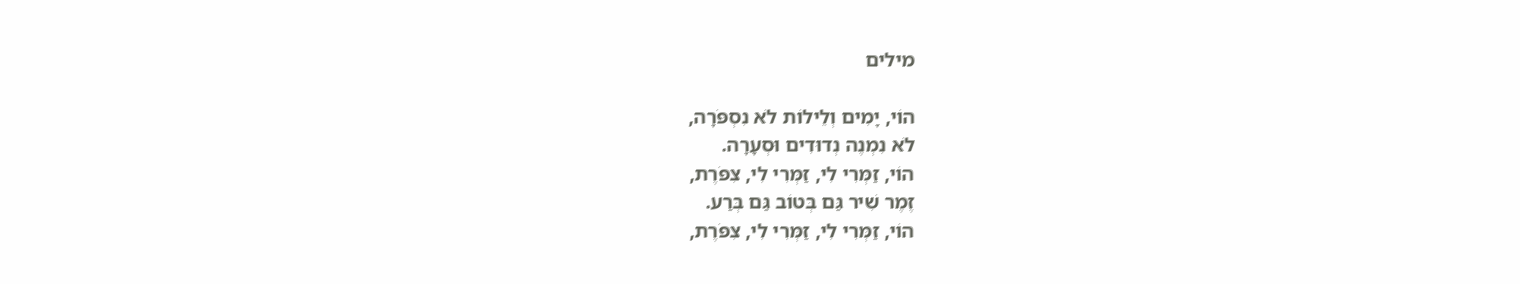מילים

הוֹי, יָמִים וְלֵילוֹת לֹא נִסְפֹּרָה,
לֹא נִמְנֶה נְדוּדִים וּסְעָרָה.
הוֹי, זַמְּרִי לִי, זַמְּרִי לִי, צִפֹּרֶת,
זֶמֶר שִׁיר גַּם בְּטוֹב גַּם בְּרַע.
הוֹי, זַמְּרִי לִי, זַמְּרִי לִי, צִפֹּרֶת,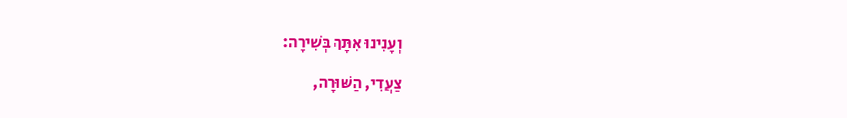וְעָנִינוּ אִתָּךְ בְּשִׁירָה:

צַעֲדִי, הַשּׁוּרָה,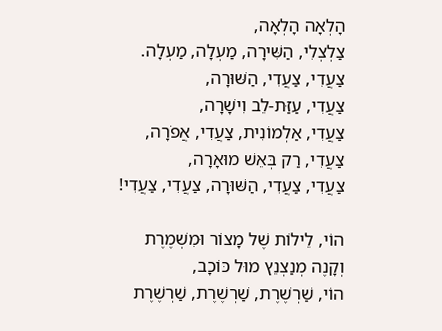הָלְאָה הָלְאָה,
צַלְצְלִי, הַשִּׁירָה, מַעְלָה, מַעְלָה.
צַעֲדִי, צַעֲדִי, הַשּׁוּרָה,
צַעֲדִי, עַזַּת-לֵב וִישָׁרָה,
צַעֲדִי, אַלְמוֹנִית, צַעֲדִי, אֲפֹרָה,
צַעֲדִי, רַק בְּאֵשׁ מוּאָרָה,
צַעֲדִי, צַעֲדִי, הַשּׁוּרָה, צַעֲדִי, צַעֲדִי!

הוֹי, לֵילוֹת שֶׁל מָצוֹר וּמִשְׁמֶרֶת
וְקָנֶה מְנַצְנֵץ מוּל כּוֹכָב,
הוֹי, שַׁרְשֶׁרֶת, שַׁרְשֶׁרֶת, שַׁרְשֶׁרֶת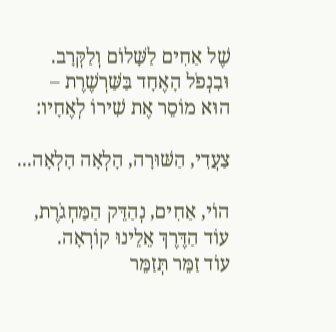שֶׁל אַחִים לַשָּׁלוֹם וְלַקְּרָב.
וּבִנְפֹל הָאֶחָד בַּשַּׁרְשֶׁרֶת –
הוּא מוֹסֵר אֶת שִׁירוֹ לְאֶחָיו:

צַעֲדִי, הַשּׁוּרָה, הָלְאָה הָלְאָה...

הוֹי, אַחִים, נְהַדֵּק הַמַּחְגֹרֶת,
עוֹד הַדֶּרֶךְ אֵלֵינוּ קוֹרְאָה.
עוֹד זַמֵּר תְּזַמֵּר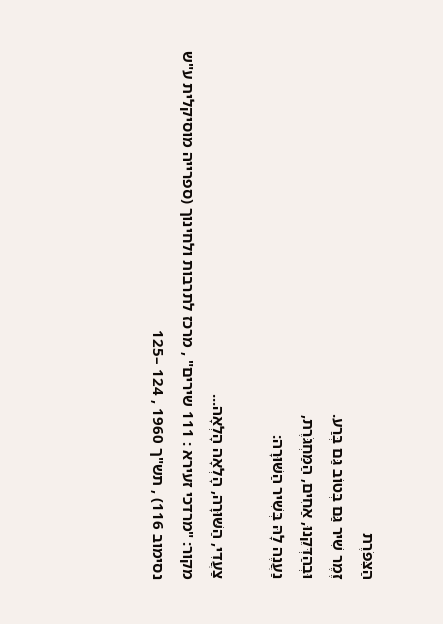הַצִּפֹּרֶת
זֶמֶר שִׁיר גַּם בְּטוֹב גַּם בְּרַע.
וּבְהַדְּקֵנוּ, אַחִים, הַמַּחְגֹּרֶת,
נַעֲנֶה לָהּ בְּשִׁיר הַשּׁוּרָה:

צַעֲדִי, הַשּׁוּרָה, הָלְאָה הָלְאָה...
מקור: "מרדכי זעירא : 111 שירים" , מרכז לתרבות ולחינוך (ספרייה מוסיקלית ע"ש נסימוב 116) , תש"ך 1960 , 124 –125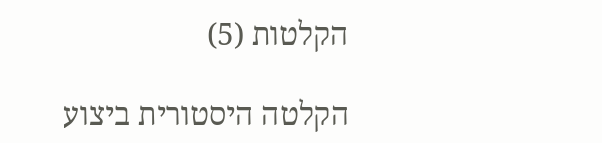הקלטות (5)

הקלטה היסטורית ביצוע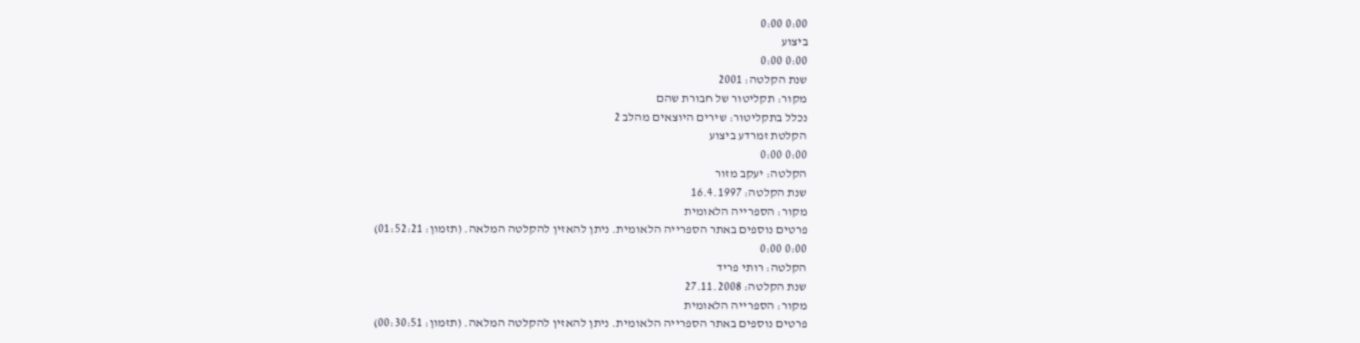0:00 0:00
ביצוע
0:00 0:00
שנת הקלטה: 2001
מקור: תקליטור של חבורת שהם
נכלל בתקליטור: שירים היוצאים מהלב 2
הקלטת זמרדע ביצוע
0:00 0:00
הקלטה: יעקב מזור
שנת הקלטה: 16.4.1997
מקור: הספרייה הלאומית
פרטים נוספים באתר הספרייה הלאומית. ניתן להאזין להקלטה המלאה. (תזמון: 01:52:21)
0:00 0:00
הקלטה: רותי פריד
שנת הקלטה: 27.11.2008
מקור: הספרייה הלאומית
פרטים נוספים באתר הספרייה הלאומית. ניתן להאזין להקלטה המלאה. (תזמון: 00:30:51)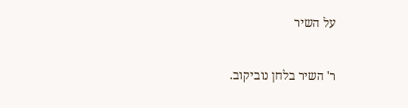על השיר

ר' השיר בלחן נוביקוב.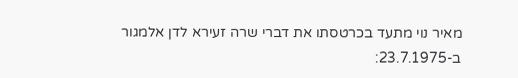מאיר נוי מתעד בכרטסתו את דברי שרה זעירא לדן אלמגור ב-23.7.1975: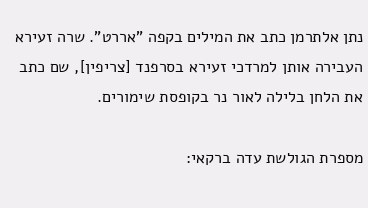נתן אלתרמן כתב את המילים בקפה "אררט". שרה זעירא העבירה אותן למרדכי זעירא בסרפנד [צריפין], שם כתב את הלחן בלילה לאור נר בקופסת שימורים.

מספרת הגולשת עדה ברקאי: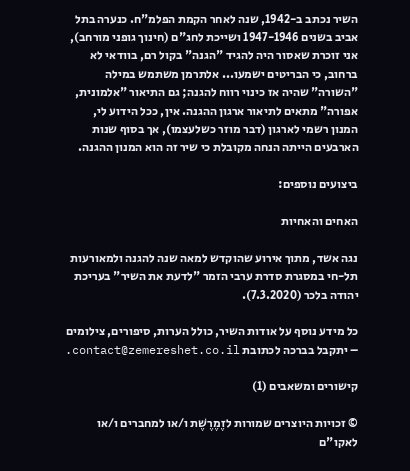השיר נכתב ב-1942, שנה לאחר הקמת הפלמ"ח. כנערה בתל אביב בשנים 1947-1946 ושייכת לחג"ם (חינוך גופני מורחב), אני זוכרת שאסור היה להגיד "הגנה" בקול רם, בוודאי לא ברחוב, כי הבריטים ישמעו... אלתרמן משתמש במילה "השורה" שהיה אז כינוי רווח להגנה; גם התיאור "אלמונית, אפורה" מתאים לתיאור ארגון ההגנה. אין, ככל הידוע לי, המנון רשמי לארגון (דבר מוזר כשלעצמו), אך בסוף שנות הארבעים הייתה הנחה מקובלת כי שיר זה הוא המנון ההגנה.

ביצועים נוספים:

האחים והאחיות

נגה אשד, מתוך אירוע שהוקדש למאה שנה להגנה ולמאורעות תל-חי במסגרת סדרת ערבי הזמר "לדעת את השיר" בעריכת יהודה בלכר (7.3.2020).

כל מידע נוסף על אודות השיר, כולל הערות, סיפורים, צילומים – יתקבל בברכה לכתובת contact@zemereshet.co.il.

קישורים ומשאבים (1)

© זכויות היוצרים שמורות לזֶמֶרֶשֶׁת ו/או למחברים ו/או לאקו"ם